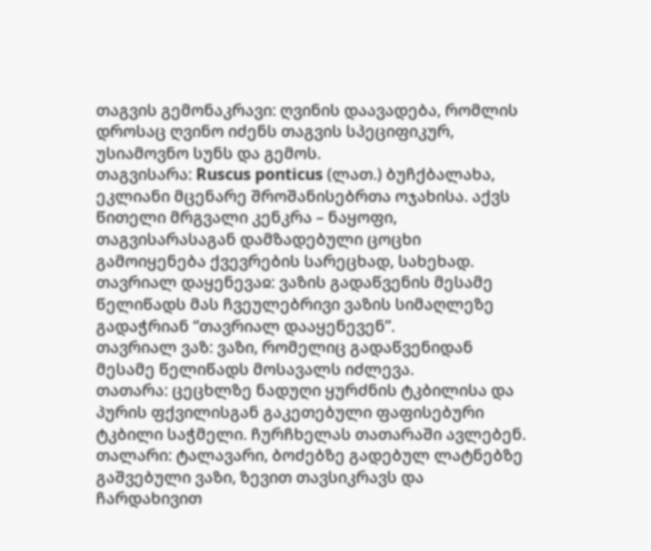თაგვის გემონაკრავი: ღვინის დაავადება, რომლის დროსაც ღვინო იძენს თაგვის სპეციფიკურ, უსიამოვნო სუნს და გემოს.
თაგვისარა: Ruscus ponticus (ლათ.) ბუჩქბალახა, ეკლიანი მცენარე შროშანისებრთა ოჯახისა. აქვს წითელი მრგვალი კენკრა – ნაყოფი, თაგვისარასაგან დამზადებული ცოცხი გამოიყენება ქვევრების სარეცხად, სახეხად.
თავრიალ დაყენევაჲ: ვაზის გადაწვენის მესამე წელიწადს მას ჩვეულებრივი ვაზის სიმაღლეზე გადაჭრიან “თავრიალ დააყენევენ”.
თავრიალ ვაზ: ვაზი, რომელიც გადაწვენიდან მესამე წელიწადს მოსავალს იძლევა.
თათარა: ცეცხლზე ნადუღი ყურძნის ტკბილისა და პურის ფქვილისგან გაკეთებული ფაფისებური ტკბილი საჭმელი. ჩურჩხელას თათარაში ავლებენ.
თალარი: ტალავარი, ბოძებზე გადებულ ლატნებზე გაშვებული ვაზი, ზევით თავსიკრავს და ჩარდახივით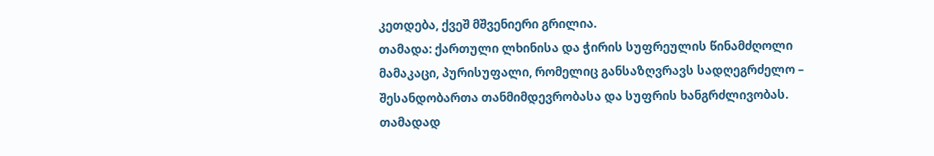კეთდება, ქვეშ მშვენიერი გრილია.
თამადა: ქართული ლხინისა და ჭირის სუფრეულის წინამძღოლი მამაკაცი, პურისუფალი, რომელიც განსაზღვრავს სადღეგრძელო – შესანდობართა თანმიმდევრობასა და სუფრის ხანგრძლივობას. თამადად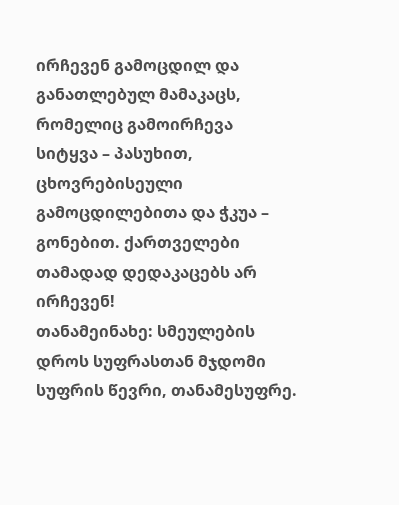ირჩევენ გამოცდილ და განათლებულ მამაკაცს, რომელიც გამოირჩევა
სიტყვა – პასუხით, ცხოვრებისეული გამოცდილებითა და ჭკუა – გონებით. ქართველები თამადად დედაკაცებს არ ირჩევენ!
თანამეინახე: სმეულების დროს სუფრასთან მჯდომი სუფრის წევრი, თანამესუფრე.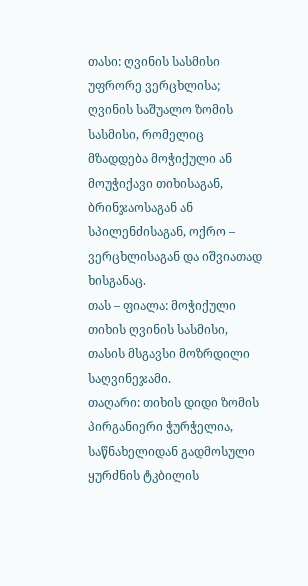თასი: ღვინის სასმისი უფრორე ვერცხლისა; ღვინის საშუალო ზომის სასმისი, რომელიც მზადდება მოჭიქული ან მოუჭიქავი თიხისაგან, ბრინჯაოსაგან ან სპილენძისაგან, ოქრო – ვერცხლისაგან და იშვიათად ხისგანაც.
თას – ფიალა: მოჭიქული თიხის ღვინის სასმისი, თასის მსგავსი მოზრდილი საღვინეჯამი.
თაღარი: თიხის დიდი ზომის პირგანიერი ჭურჭელია, საწნახელიდან გადმოსული ყურძნის ტკბილის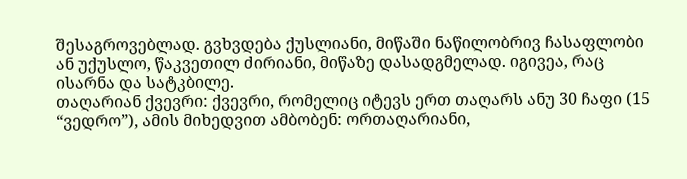შესაგროვებლად. გვხვდება ქუსლიანი, მიწაში ნაწილობრივ ჩასაფლობი ან უქუსლო, წაკვეთილ ძირიანი, მიწაზე დასადგმელად. იგივეა, რაც ისარნა და სატკბილე.
თაღარიან ქვევრი: ქვევრი, რომელიც იტევს ერთ თაღარს ანუ 30 ჩაფი (15 “ვედრო”), ამის მიხედვით ამბობენ: ორთაღარიანი,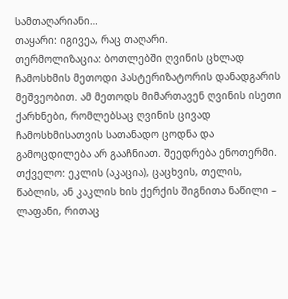სამთაღარიანი…
თაყარი: იგივეა, რაც თაღარი.
თერმოლიზაცია: ბოთლებში ღვინის ცხლად ჩამოსხმის მეთოდი პასტერიზატორის დანადგარის მეშვეობით. ამ მეთოდს მიმართავენ ღვინის ისეთი ქარხნები, რომლებსაც ღვინის ცივად ჩამოსხმისათვის სათანადო ცოდნა და გამოცდილება არ გააჩნიათ. შეედრება ენოთერმი.
თქველო: ეკლის (აკაცია), ცაცხვის, თელის, წაბლის, ან კაკლის ხის ქერქის შიგნითა ნაწილი – ლაფანი, რითაც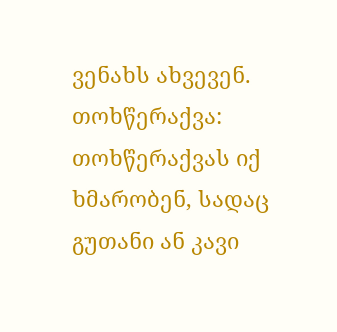ვენახს ახვევენ.
თოხწერაქვა: თოხწერაქვას იქ ხმარობენ, სადაც გუთანი ან კავი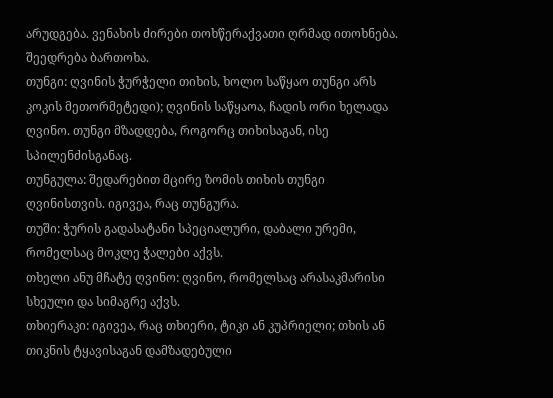არუდგება. ვენახის ძირები თოხწერაქვათი ღრმად ითოხნება. შეედრება ბართოხა.
თუნგი: ღვინის ჭურჭელი თიხის, ხოლო საწყაო თუნგი არს კოკის მეთორმეტედი); ღვინის საწყაოა, ჩადის ორი ხელადა ღვინო. თუნგი მზადდება, როგორც თიხისაგან, ისე სპილენძისგანაც.
თუნგულა: შედარებით მცირე ზომის თიხის თუნგი ღვინისთვის. იგივეა, რაც თუნგურა.
თუში: ჭურის გადასატანი სპეციალური, დაბალი ურემი, რომელსაც მოკლე ჭალები აქვს.
თხელი ანუ მჩატე ღვინო: ღვინო, რომელსაც არასაკმარისი სხეული და სიმაგრე აქვს.
თხიერაკი: იგივეა, რაც თხიერი, ტიკი ან კუპრიელი; თხის ან თიკნის ტყავისაგან დამზადებული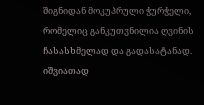შიგნიდან მოკუპრული ჭურჭელი, რომელიც განკუთვნილია ღვინის ჩასასხმელად და გადასატანად. იშვიათად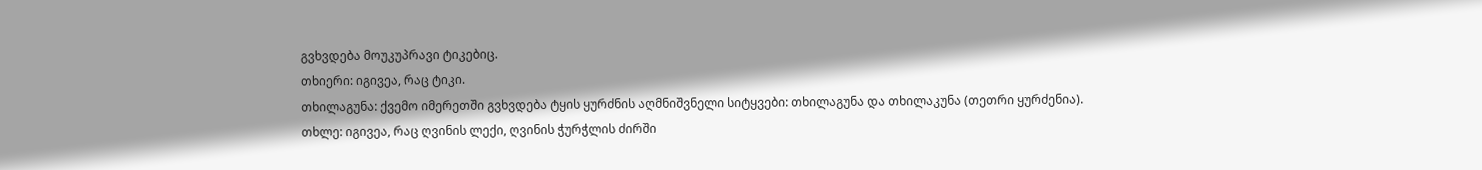გვხვდება მოუკუპრავი ტიკებიც.
თხიერი: იგივეა, რაც ტიკი.
თხილაგუნა: ქვემო იმერეთში გვხვდება ტყის ყურძნის აღმნიშვნელი სიტყვები: თხილაგუნა და თხილაკუნა (თეთრი ყურძენია).
თხლე: იგივეა, რაც ღვინის ლექი, ღვინის ჭურჭლის ძირში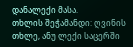დანალექი მასა.
თხლის შეჭამანდი: ღვინის თხლე, ანუ ლექი საცერში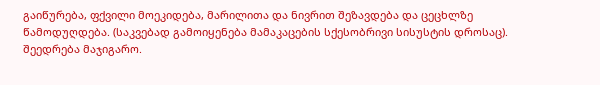გაიწურება, ფქვილი მოეკიდება, მარილითა და ნივრით შეზავდება და ცეცხლზე წამოდუღდება. (საკვებად გამოიყენება მამაკაცების სქესობრივი სისუსტის დროსაც). შეედრება მაჯიგარო.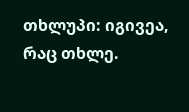თხლუპი: იგივეა, რაც თხლე.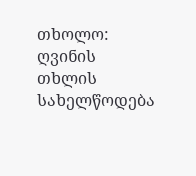თხოლო: ღვინის თხლის სახელწოდება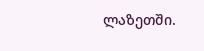ლაზეთში.